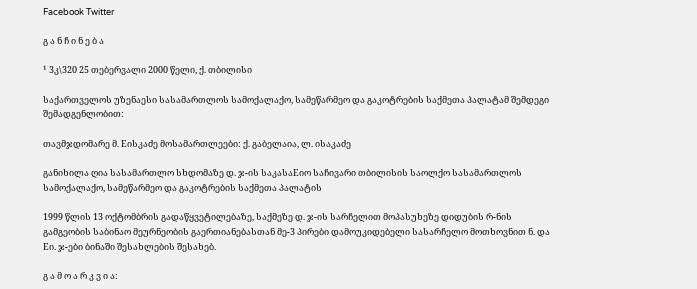Facebook Twitter

გ ა ნ ჩ ი ნ ე ბ ა

¹ 3კ\320 25 თებერვალი 2000 წელი, ქ. თბილისი

საქართველოს უზენაესი სასამართლოს სამოქალაქო, სამეწარმეო და გაკოტრების საქმეთა პალატამ შემდეგი შემადგენლობით:

თავმჯდომარე მ. Eისკაძე მოსამართლეები: ქ. გაბელაია, ლ. ისაკაძე

განიხილა ღია სასამართლო სხდომაზე დ. ჯ-ის საკასაEიო საჩივარი თბილისის საოლქო სასამართლოს სამოქალაქო, სამეწარმეო და გაკოტრების საქმეთა პალატის

1999 წლის 13 ოქტომბრის გადაწყვეტილებაზე, საქმეზე დ. ჯ-ის სარჩელით მოპასუხეზე დიდუბის რ-ნის გამგეობის საბინაო მეურნეობის გაერთიანებასთან მე-3 პირები დამოუკიდებელი სასარჩელო მოთხოვნით ნ. და Eი. ჯ-ები ბინაში შესახლების შესახებ.

გ ა მ ო ა რ კ ვ ი ა: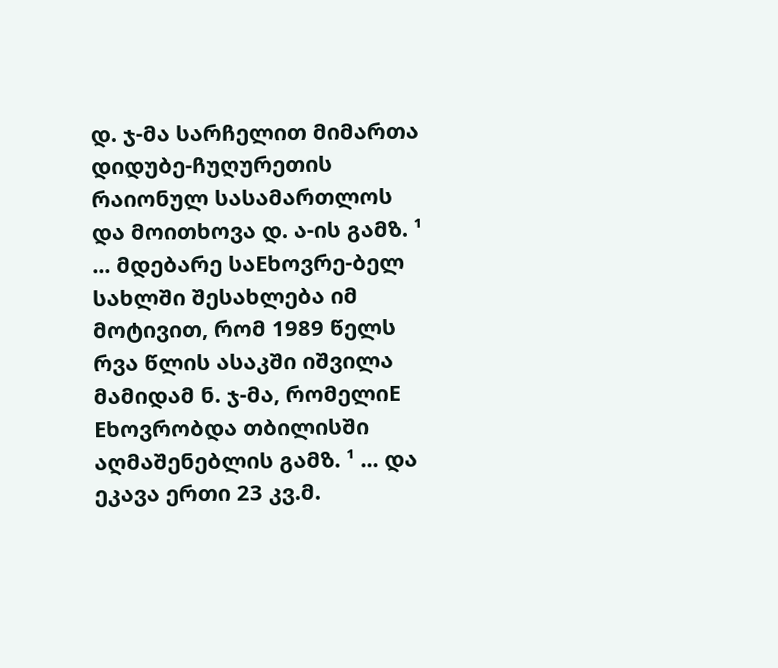დ. ჯ-მა სარჩელით მიმართა დიდუბე-ჩუღურეთის რაიონულ სასამართლოს და მოითხოვა დ. ა-ის გამზ. ¹ ... მდებარე საEხოვრე-ბელ სახლში შესახლება იმ მოტივით, რომ 1989 წელს რვა წლის ასაკში იშვილა მამიდამ ნ. ჯ-მა, რომელიE Eხოვრობდა თბილისში აღმაშენებლის გამზ. ¹ ... და ეკავა ერთი 23 კვ.მ.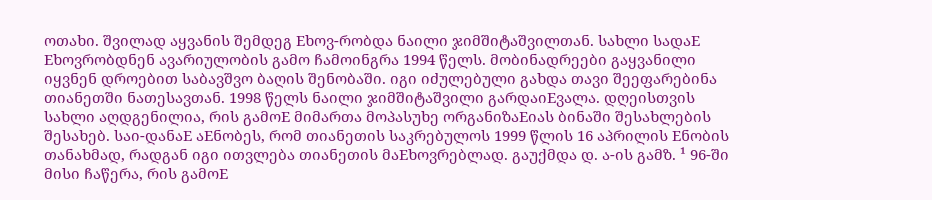ოთახი. შვილად აყვანის შემდეგ Eხოვ-რობდა ნაილი ჯიმშიტაშვილთან. სახლი სადაE Eხოვრობდნენ ავარიულობის გამო ჩამოინგრა 1994 წელს. მობინადრეები გაყვანილი იყვნენ დროებით საბავშვო ბაღის შენობაში. იგი იძულებული გახდა თავი შეეფარებინა თიანეთში ნათესავთან. 1998 წელს ნაილი ჯიმშიტაშვილი გარდაიEვალა. დღეისთვის სახლი აღდგენილია, რის გამოE მიმართა მოპასუხე ორგანიზაEიას ბინაში შესახლების შესახებ. საი-დანაE აEნობეს, რომ თიანეთის საკრებულოს 1999 წლის 16 აპრილის Eნობის თანახმად, რადგან იგი ითვლება თიანეთის მაEხოვრებლად. გაუქმდა დ. ა-ის გამზ. ¹ 96-ში მისი ჩაწერა, რის გამოE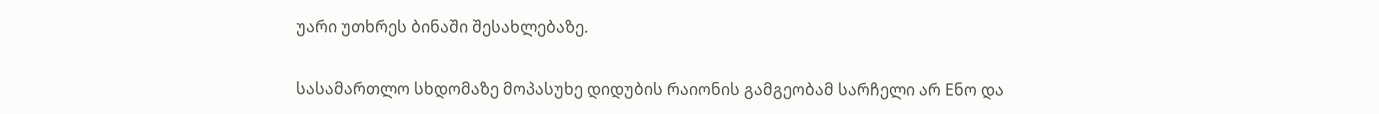უარი უთხრეს ბინაში შესახლებაზე.

სასამართლო სხდომაზე მოპასუხე დიდუბის რაიონის გამგეობამ სარჩელი არ Eნო და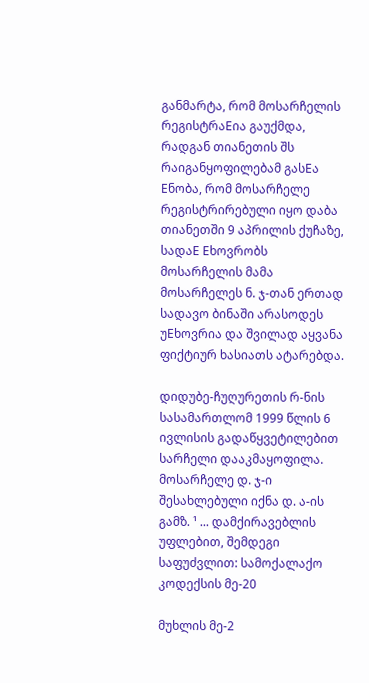განმარტა, რომ მოსარჩელის რეგისტრაEია გაუქმდა, რადგან თიანეთის შს რაიგანყოფილებამ გასEა Eნობა, რომ მოსარჩელე რეგისტრირებული იყო დაბა თიანეთში 9 აპრილის ქუჩაზე, სადაE Eხოვრობს მოსარჩელის მამა მოსარჩელეს ნ. ჯ-თან ერთად სადავო ბინაში არასოდეს უEხოვრია და შვილად აყვანა ფიქტიურ ხასიათს ატარებდა.

დიდუბე-ჩუღურეთის რ-ნის სასამართლომ 1999 წლის 6 ივლისის გადაწყვეტილებით სარჩელი დააკმაყოფილა. მოსარჩელე დ. ჯ-ი შესახლებული იქნა დ. ა-ის გამზ. ¹ ... დამქირავებლის უფლებით, შემდეგი საფუძვლით: სამოქალაქო კოდექსის მე-20

მუხლის მე-2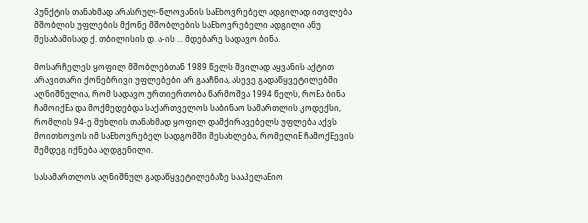პუნქტის თანახმად არასრულ-წლოვანის საEხოვრებელ ადგილად ითვლება მშობლის უფლების მქონე მშობლების საEხოვრებელი ადგილი ანუ შესაბამისად ქ. თბილისის დ. ა-ის ... მდებარე სადავო ბინა.

მოსარჩელეს ყოფილ მშობლებთან 1989 წელს შვილად აყვანის აქტით არავითარი ქონებრივი უფლებები არ გააჩნია, ასევე გადაწყვეტილებში აღნიშნულია, რომ სადავო ურთიერთობა წარმოშვა 1994 წელს, როEა ბინა ჩამოიქEა და მოქმედებდა საქართველოს საბინაო სამართლის კოდექსი, რომლის 94-ე მუხლის თანახმად ყოფილ დამქირავებელს უფლება აქვს მოითხოვოს იმ საEხოვრებელ სადგომში შესახლება, რომელიE ჩამოქEევის შემდეგ იქნება აღდგენილი.

სასამართლოს აღნიშნულ გადაწყვეტილებაზე სააპელაEიო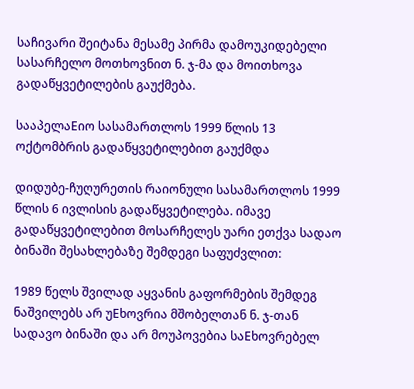საჩივარი შეიტანა მესამე პირმა დამოუკიდებელი სასარჩელო მოთხოვნით ნ. ჯ-მა და მოითხოვა გადაწყვეტილების გაუქმება.

სააპელაEიო სასამართლოს 1999 წლის 13 ოქტომბრის გადაწყვეტილებით გაუქმდა

დიდუბე-ჩუღურეთის რაიონული სასამართლოს 1999 წლის 6 ივლისის გადაწყვეტილება. იმავე გადაწყვეტილებით მოსარჩელეს უარი ეთქვა სადაო ბინაში შესახლებაზე შემდეგი საფუძვლით:

1989 წელს შვილად აყვანის გაფორმების შემდეგ ნაშვილებს არ უEხოვრია მშობელთან ნ. ჯ-თან სადავო ბინაში და არ მოუპოვებია საEხოვრებელ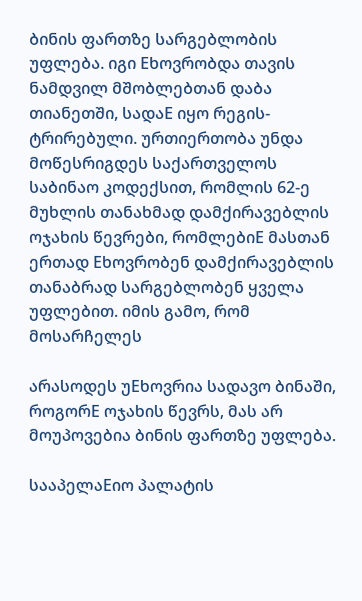ბინის ფართზე სარგებლობის უფლება. იგი Eხოვრობდა თავის ნამდვილ მშობლებთან დაბა თიანეთში, სადაE იყო რეგის- ტრირებული. ურთიერთობა უნდა მოწესრიგდეს საქართველოს საბინაო კოდექსით, რომლის 62-ე მუხლის თანახმად დამქირავებლის ოჯახის წევრები, რომლებიE მასთან ერთად Eხოვრობენ დამქირავებლის თანაბრად სარგებლობენ ყველა უფლებით. იმის გამო, რომ მოსარჩელეს

არასოდეს უEხოვრია სადავო ბინაში, როგორE ოჯახის წევრს, მას არ მოუპოვებია ბინის ფართზე უფლება.

სააპელაEიო პალატის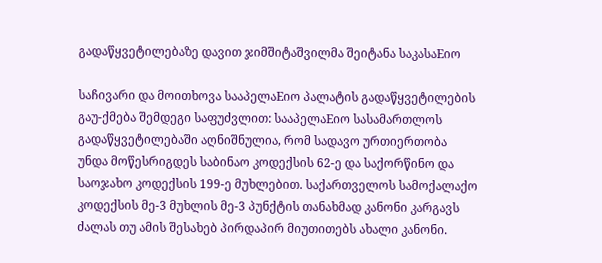გადაწყვეტილებაზე დავით ჯიმშიტაშვილმა შეიტანა საკასაEიო

საჩივარი და მოითხოვა სააპელაEიო პალატის გადაწყვეტილების გაუ-ქმება შემდეგი საფუძვლით: სააპელაEიო სასამართლოს გადაწყვეტილებაში აღნიშნულია, რომ სადავო ურთიერთობა უნდა მოწესრიგდეს საბინაო კოდექსის 62-ე და საქორწინო და საოჯახო კოდექსის 199-ე მუხლებით. საქართველოს სამოქალაქო კოდექსის მე-3 მუხლის მე-3 პუნქტის თანახმად კანონი კარგავს ძალას თუ ამის შესახებ პირდაპირ მიუთითებს ახალი კანონი.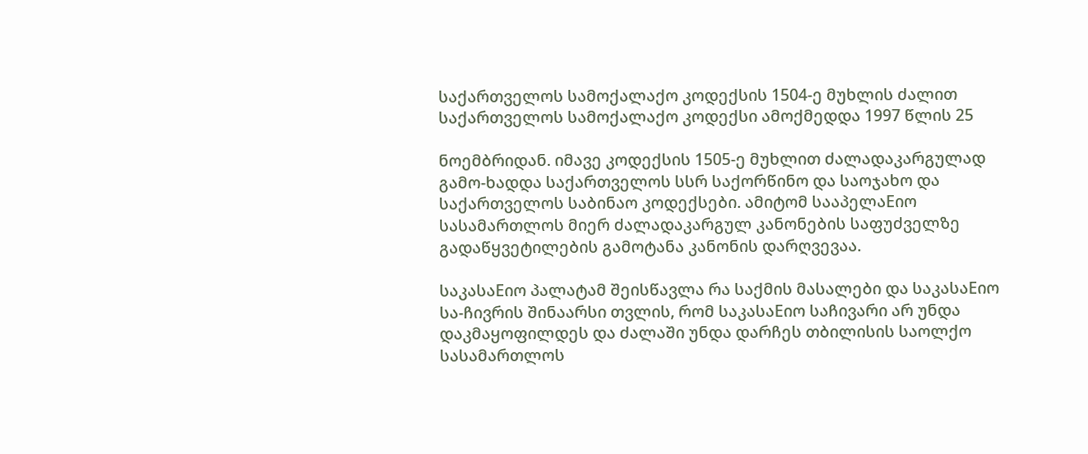საქართველოს სამოქალაქო კოდექსის 1504-ე მუხლის ძალით საქართველოს სამოქალაქო კოდექსი ამოქმედდა 1997 წლის 25

ნოემბრიდან. იმავე კოდექსის 1505-ე მუხლით ძალადაკარგულად გამო-ხადდა საქართველოს სსრ საქორწინო და საოჯახო და საქართველოს საბინაო კოდექსები. ამიტომ სააპელაEიო სასამართლოს მიერ ძალადაკარგულ კანონების საფუძველზე გადაწყვეტილების გამოტანა კანონის დარღვევაა.

საკასაEიო პალატამ შეისწავლა რა საქმის მასალები და საკასაEიო სა-ჩივრის შინაარსი თვლის, რომ საკასაEიო საჩივარი არ უნდა დაკმაყოფილდეს და ძალაში უნდა დარჩეს თბილისის საოლქო სასამართლოს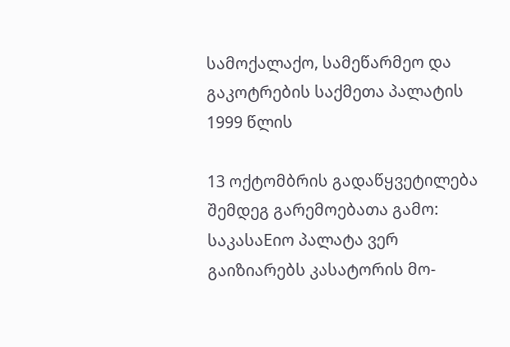სამოქალაქო, სამეწარმეო და გაკოტრების საქმეთა პალატის 1999 წლის

13 ოქტომბრის გადაწყვეტილება შემდეგ გარემოებათა გამო: საკასაEიო პალატა ვერ გაიზიარებს კასატორის მო-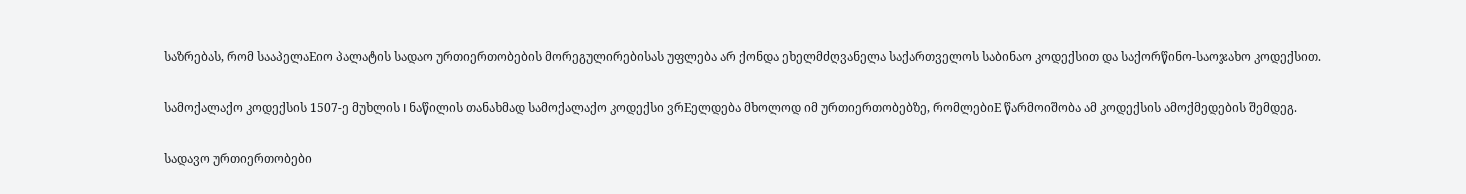საზრებას, რომ სააპელაEიო პალატის სადაო ურთიერთობების მორეგულირებისას უფლება არ ქონდა ეხელმძღვანელა საქართველოს საბინაო კოდექსით და საქორწინო-საოჯახო კოდექსით.

სამოქალაქო კოდექსის 1507-ე მუხლის I ნაწილის თანახმად სამოქალაქო კოდექსი ვრEელდება მხოლოდ იმ ურთიერთობებზე, რომლებიE წარმოიშობა ამ კოდექსის ამოქმედების შემდეგ.

სადავო ურთიერთობები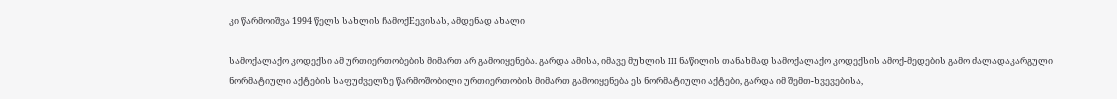კი წარმოიშვა 1994 წელს სახლის ჩამოქEევისას, ამდენად ახალი

სამოქალაქო კოდექსი ამ ურთიერთობების მიმართ არ გამოიყენება. გარდა ამისა, იმავე მუხლის III ნაწილის თანახმად სამოქალაქო კოდექსის ამოქ-მედების გამო ძალადაკარგული ნორმატიული აქტების საფუძველზე წარმოშობილი ურთიერთობის მიმართ გამოიყენება ეს ნორმატიული აქტები, გარდა იმ შემთ-ხვევებისა,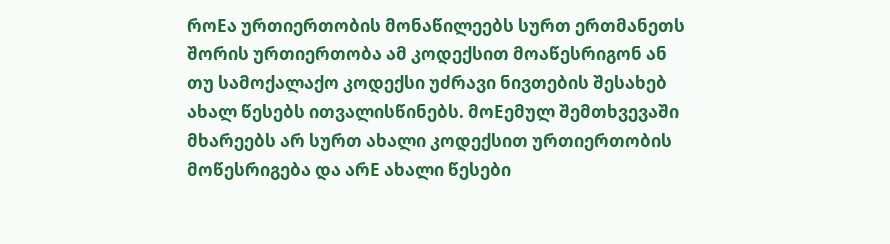როEა ურთიერთობის მონაწილეებს სურთ ერთმანეთს შორის ურთიერთობა ამ კოდექსით მოაწესრიგონ ან თუ სამოქალაქო კოდექსი უძრავი ნივთების შესახებ ახალ წესებს ითვალისწინებს. მოEემულ შემთხვევაში მხარეებს არ სურთ ახალი კოდექსით ურთიერთობის მოწესრიგება და არE ახალი წესები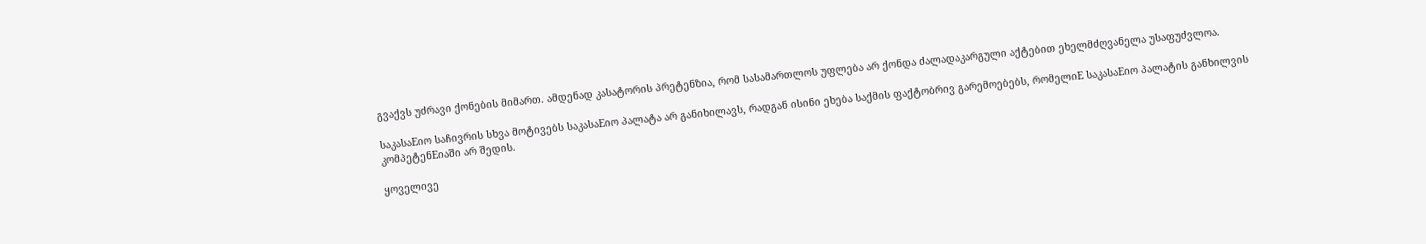გვაქვს უძრავი ქონების მიმართ. ამდენად კასატორის პრეტენზია, რომ სასამართლოს უფლება არ ქონდა ძალადაკარგული აქტებით ეხელმძღვანელა უსაფუძვლოა.

საკასაEიო საჩივრის სხვა მოტივებს საკასაEიო პალატა არ განიხილავს, რადგან ისინი ეხება საქმის ფაქტობრივ გარემოებებს, რომელიE საკასაEიო პალატის განხილვის კომპეტენEიაში არ შედის.

ყოველივე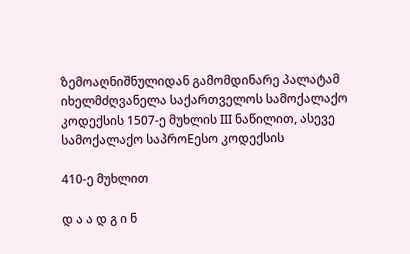ზემოაღნიშნულიდან გამომდინარე პალატამ იხელმძღვანელა საქართველოს სამოქალაქო კოდექსის 1507-ე მუხლის III ნაწილით, ასევე სამოქალაქო საპროEესო კოდექსის

410-ე მუხლით

დ ა ა დ გ ი ნ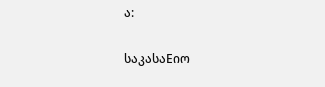ა:

საკასაEიო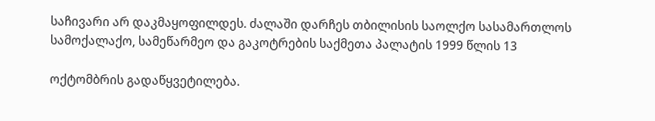საჩივარი არ დაკმაყოფილდეს. ძალაში დარჩეს თბილისის საოლქო სასამართლოს სამოქალაქო, სამეწარმეო და გაკოტრების საქმეთა პალატის 1999 წლის 13

ოქტომბრის გადაწყვეტილება.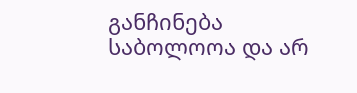განჩინება საბოლოოა და არ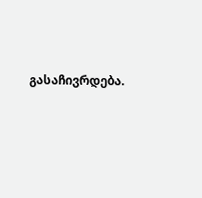გასაჩივრდება.